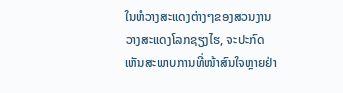ໃນຫໍວາງສະແດງຕ່າງໆຂອງສວນງານວາງສະແດງໂລກຊຽງໄຮ, ຈະປະກົດເຫັນສະພາບການທີ່ໜ້າສົນໃຈຫຼາຍຢ່າ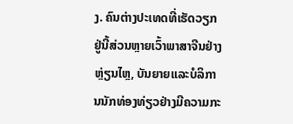ງ. ຄົນຕ່າງປະເທດທີ່ເຮັດວຽກຢູ່ນີ້ສ່ວນຫຼາຍເວົ້າພາສາຈີນຢ່າງຫຼ່ຽນໄຫຼ, ບັນຍາຍແລະບໍລິການນັກທ່ອງທ່ຽວຢ່າງມີຄວາມກະ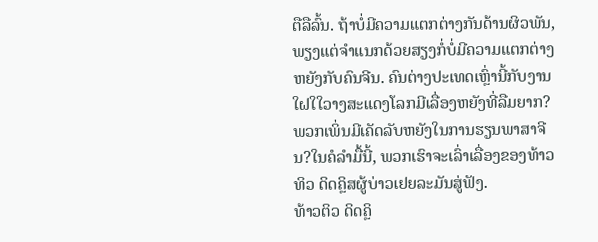ຕືລືລົ້ນ. ຖ້າບໍ່ມີຄວາມແຕກຕ່າງກັນດ້ານຜິວພັນ, ພຽງແຕ່ຈຳແນກດ້ວຍສຽງກໍ່ບໍ່ມີຄວາມແຕກຕ່າງຫຍັງກັບຄົນຈີນ. ຄົນຕ່າງປະເທດເຫຼົ່ານີ້ກັບງານໃຝໃໃວາງສະແດງໂລກມີເລື່ອງຫຍັງທີ່ລືມຍາກ?ພວກເພິ່ນມີເຄັດລັບຫຍັງໃນການຮຽນພາສາຈີນ?ໃນຄໍລຳມື້ນີ້, ພວກເຮົາຈະເລົ່າເລື່ອງຂອງທ້າວທິວ ດິດຄຼິສຜູ້ບ່າວເຢຍລະມັນສູ່ຟັງ.
ທ້າວຕິວ ດິດຄຼິ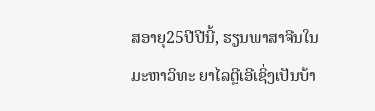ສອາຍຸ25ປີປີນີ້, ຮຽນພາສາຈີນໃນມະຫາວິທະ ຍາໄລຕຼີເອີເຊິ່ງເປັນບ້າ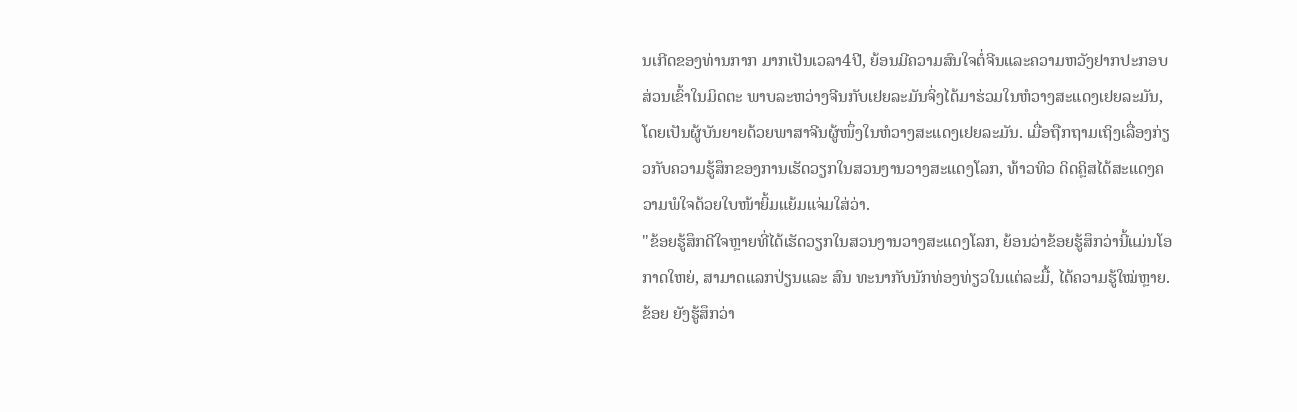ນເກີດຂອງທ່ານກາກ ມາກເປັນເວລາ4ປີ, ຍ້ອນມີຄວາມສົນໃຈຕໍ່ຈີນແລະຄວາມຫວັງຢາກປະກອບສ່ວນເຂົ້າໃນມິດຕະ ພາບລະຫວ່າງຈີນກັບເຢຍລະມັນຈິ່ງໄດ້ມາຮ່ວມໃນຫໍວາງສະແດງເຢຍລະມັນ, ໂດຍເປັນຜູ້ບັນຍາຍດ້ວຍພາສາຈີນຜູ້ໜຶ່ງໃນຫໍວາງສະແດງເຢຍລະມັນ. ເມື່ອຖືກຖາມເຖິງເລື່ອງກ່ຽວກັບຄວາມຮູ້ສຶກຂອງການເຮັດວຽກໃນສວນງານວາງສະແດງໂລກ, ທ້າວທິວ ດິດຄຼິສໄດ້ສະແດງຄວາມພໍໃຈດ້ວຍໃບໜ້າຍິ້ມແຍ້ມແຈ່ມໃສ່ວ່າ.
"ຂ້ອຍຮູ້ສຶກດີໃຈຫຼາຍທີ່ໄດ້ເຮັດວຽກໃນສວນງານວາງສະແດງໂລກ, ຍ້ອນວ່າຂ້ອຍຮູ້ສຶກວ່ານີ້ແມ່ນໂອກາດໃຫຍ່, ສາມາດແລກປ່ຽນແລະ ສົນ ທະນາກັບນັກທ່ອງທ່ຽວໃນແຕ່ລະມື້, ໄດ້ຄວາມຮູ້ໃໝ່ຫຼາຍ. ຂ້ອຍ ຍັງຮູ້ສຶກວ່າ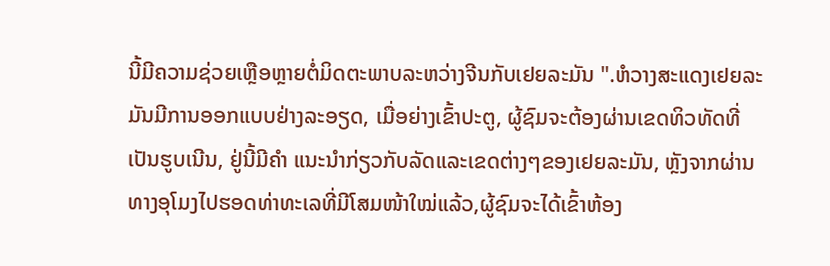ນີ້ມີຄວາມຊ່ວຍເຫຼືອຫຼາຍຕໍ່ມິດຕະພາບລະຫວ່າງຈີນກັບເຢຍລະມັນ ".ຫໍວາງສະແດງເຢຍລະມັນມີການອອກແບບຢ່າງລະອຽດ, ເມື່ອຍ່າງເຂົ້າປະຕູ, ຜູ້ຊົມຈະຕ້ອງຜ່ານເຂດທິວທັດທີ່ເປັນຮູບເນີນ, ຢູ່ນີ້ມີຄຳ ແນະນຳກ່ຽວກັບລັດແລະເຂດຕ່າງໆຂອງເຢຍລະມັນ, ຫຼັງຈາກຜ່ານ ທາງອຸໂມງໄປຮອດທ່າທະເລທີ່ມີໂສມໜ້າໃໝ່ແລ້ວ,ຜູ້ຊົມຈະໄດ້ເຂົ້າຫ້ອງ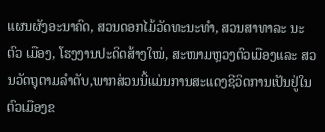ແຜນຜັງອະນາຄົດ, ສວນດອກໄມ້ວັດທະນະທຳ, ສວນສາທາລະ ນະຕົວ ເມືອງ, ໂຮງງານປະດິດສ້າງໃໝ່, ສະໜາມຫຼວງຕົວເມືອງແລະ ສວນວັດຖຸຕາມລຳດັບ,ພາກສ່ວນນີ້ແມ່ນການສະແດງຊີວິດການເປັນຢູ່ໃນຕົວເມືອງຂ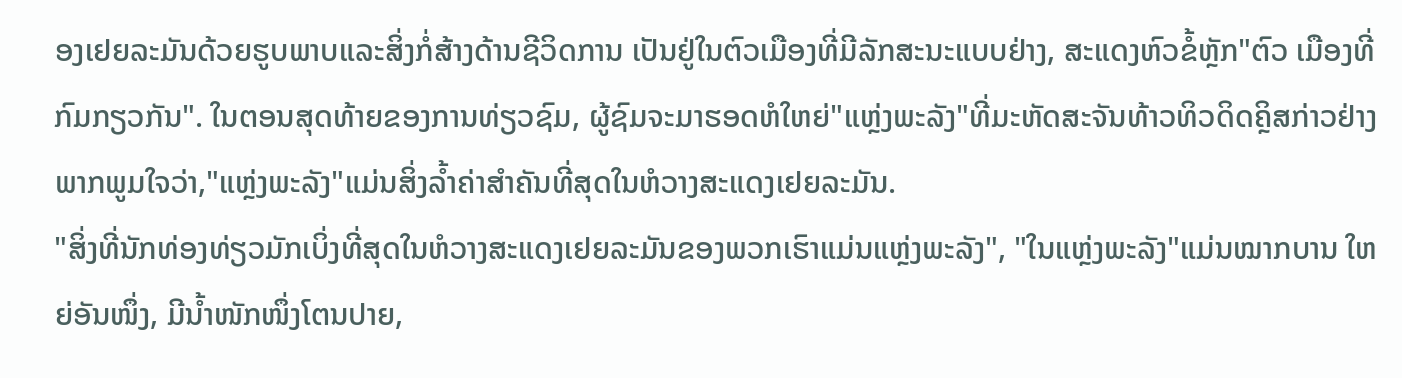ອງເຢຍລະມັນດ້ວຍຮູບພາບແລະສິ່ງກໍ່ສ້າງດ້ານຊີວິດການ ເປັນຢູ່ໃນຕົວເມືອງທີ່ມີລັກສະນະແບບຢ່າງ, ສະແດງຫົວຂໍ້ຫຼັກ"ຕົວ ເມືອງທີ່ກົມກຽວກັນ". ໃນຕອນສຸດທ້າຍຂອງການທ່ຽວຊົມ, ຜູ້ຊົມຈະມາຮອດຫໍໃຫຍ່"ແຫຼ່ງພະລັງ"ທີ່ມະຫັດສະຈັນທ້າວທິວດິດຄຼິສກ່າວຢ່າງພາກພູມໃຈວ່າ,"ແຫຼ່ງພະລັງ"ແມ່ນສິ່ງລ້ຳຄ່າສຳຄັນທີ່ສຸດໃນຫໍວາງສະແດງເຢຍລະມັນ.
"ສິ່ງທີ່ນັກທ່ອງທ່ຽວມັກເບິ່ງທີ່ສຸດໃນຫໍວາງສະແດງເຢຍລະມັນຂອງພວກເຮົາແມ່ນແຫຼ່ງພະລັງ", "ໃນແຫຼ່ງພະລັງ"ແມ່ນໝາກບານ ໃຫຍ່ອັນໜຶ່ງ, ມີນ້ຳໜັກໜຶ່ງໂຕນປາຍ,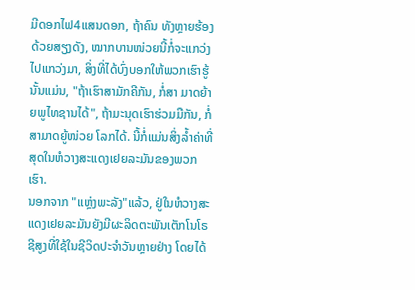ມີດອກໄຟ4ແສນດອກ, ຖ້າຄົນ ທັງຫຼາຍຮ້ອງດ້ວຍສຽງດັງ, ໝາກບານໜ່ວຍນີ້ກໍ່ຈະແກວ່ງໄປແກວ່ງມາ, ສິ່ງທີ່ໄດ້ບົ່ງບອກໃຫ້ພວກເຮົາຮູ້ນັ້ນແມ່ນ, "ຖ້າເຮົາສາມັກຄີກັນ, ກໍ່ສາ ມາດຍ້າຍພູໄທຊານໄດ້", ຖ້າມະນຸດເຮົາຮ່ວມມືກັນ, ກໍ່ສາມາດຍູ້ໜ່ວຍ ໂລກໄດ້. ນີ້ກໍ່ແມ່ນສິ່ງລ້ຳຄ່າທີ່ສຸດໃນຫໍວາງສະແດງເຢຍລະມັນຂອງພວກເຮົາ.
ນອກຈາກ "ແຫຼ່ງພະລັງ"ແລ້ວ, ຢູ່ໃນຫໍວາງສະແດງເຢຍລະມັນຍັງມີຜະລິດຕະພັນເຕັກໂນໂຣຊີສູງທີ່ໃຊ້ໃນຊີວິດປະຈຳວັນຫຼາຍຢ່າງ ໂດຍໄດ້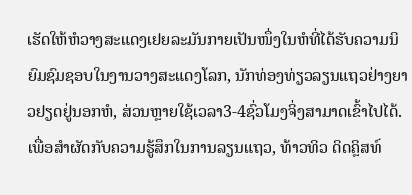ເຮັດໃຫ້ຫໍວາງສະແດງເຢຍລະມັນກາຍເປັນໜຶ່ງໃນຫໍທີ່ໄດ້ຮັບຄວາມນິຍົມຊົມຊອບໃນງານວາງສະແດງໂລກ, ນັກທ່ອງທ່ຽວລຽນແຖວຢ່າງຍາວຢຽດຢູ່ນອກຫໍ, ສ່ວນຫຼາຍໃຊ້ເວລາ3-4ຊົ່ວໂມງຈິ່ງສາມາດເຂົ້າໄປໄດ້. ເພື່ອສຳຜັດກັບຄວາມຮູ້ສຶກໃນການລຽນແຖວ, ທ້າວທິວ ດິດຄຼິສທ໌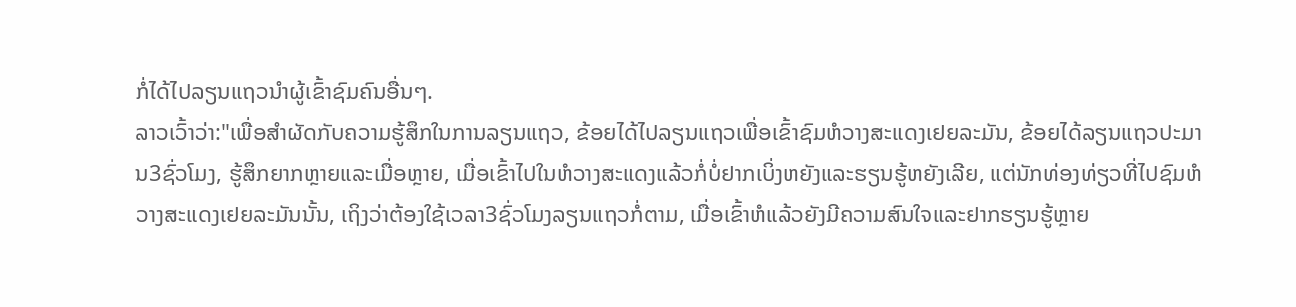ກໍ່ໄດ້ໄປລຽນແຖວນຳຜູ້ເຂົ້າຊົມຄົນອື່ນໆ.
ລາວເວົ້າວ່າ:"ເພື່ອສຳຜັດກັບຄວາມຮູ້ສຶກໃນການລຽນແຖວ, ຂ້ອຍໄດ້ໄປລຽນແຖວເພື່ອເຂົ້າຊົມຫໍວາງສະແດງເຢຍລະມັນ, ຂ້ອຍໄດ້ລຽນແຖວປະມານ3ຊົ່ວໂມງ, ຮູ້ສຶກຍາກຫຼາຍແລະເມື່ອຫຼາຍ, ເມື່ອເຂົ້າໄປໃນຫໍວາງສະແດງແລ້ວກໍ່ບໍ່ຢາກເບິ່ງຫຍັງແລະຮຽນຮູ້ຫຍັງເລີຍ, ແຕ່ນັກທ່ອງທ່ຽວທີ່ໄປຊົມຫໍວາງສະແດງເຢຍລະມັນນັ້ນ, ເຖິງວ່າຕ້ອງໃຊ້ເວລາ3ຊົ່ວໂມງລຽນແຖວກໍ່ຕາມ, ເມື່ອເຂົ້າຫໍແລ້ວຍັງມີຄວາມສົນໃຈແລະຢາກຮຽນຮູ້ຫຼາຍ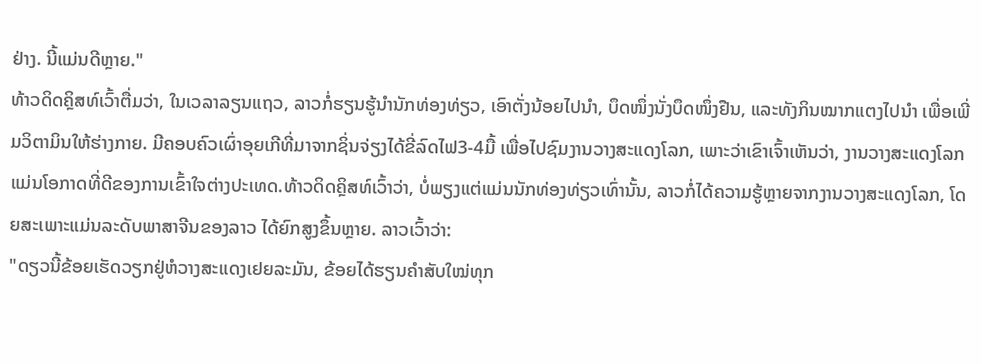ຢ່າງ. ນີ້ແມ່ນດີຫຼາຍ."
ທ້າວດິດຄຼິສທ໌ເວົ້າຕື່ມວ່າ, ໃນເວລາລຽນແຖວ, ລາວກໍ່ຮຽນຮູ້ນຳນັກທ່ອງທ່ຽວ, ເອົາຕັ່ງນ້ອຍໄປນຳ, ບຶດໜຶ່ງນັ່ງບຶດໜຶ່ງຢືນ, ແລະທັງກິນໝາກແຕງໄປນຳ ເພື່ອເພີ່ມວິຕາມິນໃຫ້ຮ່າງກາຍ. ມີຄອບຄົວເຜົ່າອຸຍເກີທີ່ມາຈາກຊິ່ນຈ່ຽງໄດ້ຂີ່ລົດໄຟ3-4ມື້ ເພື່ອໄປຊົມງານວາງສະແດງໂລກ, ເພາະວ່າເຂົາເຈົ້າເຫັນວ່າ, ງານວາງສະແດງໂລກແມ່ນໂອກາດທີ່ດີຂອງການເຂົ້າໃຈຕ່າງປະເທດ.ທ້າວດິດຄຼິສທ໌ເວົ້າວ່າ, ບໍ່ພຽງແຕ່ແມ່ນນັກທ່ອງທ່ຽວເທົ່ານັ້ນ, ລາວກໍ່ໄດ້ຄວາມຮູ້ຫຼາຍຈາກງານວາງສະແດງໂລກ, ໂດຍສະເພາະແມ່ນລະດັບພາສາຈີນຂອງລາວ ໄດ້ຍົກສູງຂຶ້ນຫຼາຍ. ລາວເວົ້າວ່າ:
"ດຽວນີ້ຂ້ອຍເຮັດວຽກຢູ່ຫໍວາງສະແດງເຢຍລະມັນ, ຂ້ອຍໄດ້ຮຽນຄຳສັບໃໝ່ທຸກ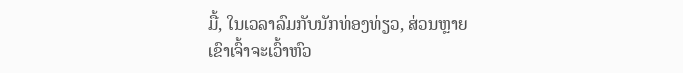ມື້, ໃນເວລາລົມກັບນັກທ່ອງທ່ຽວ, ສ່ວນຫຼາຍເຂົາເຈົ້າຈະເວົ້າຫົວ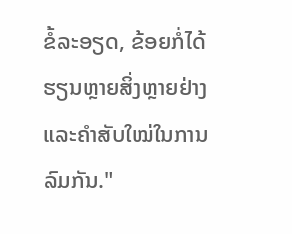ຂໍ້ລະອຽດ, ຂ້ອຍກໍ່ໄດ້ຮຽນຫຼາຍສິ່ງຫຼາຍຢ່າງແລະຄຳສັບໃໝ່ໃນການລົມກັນ."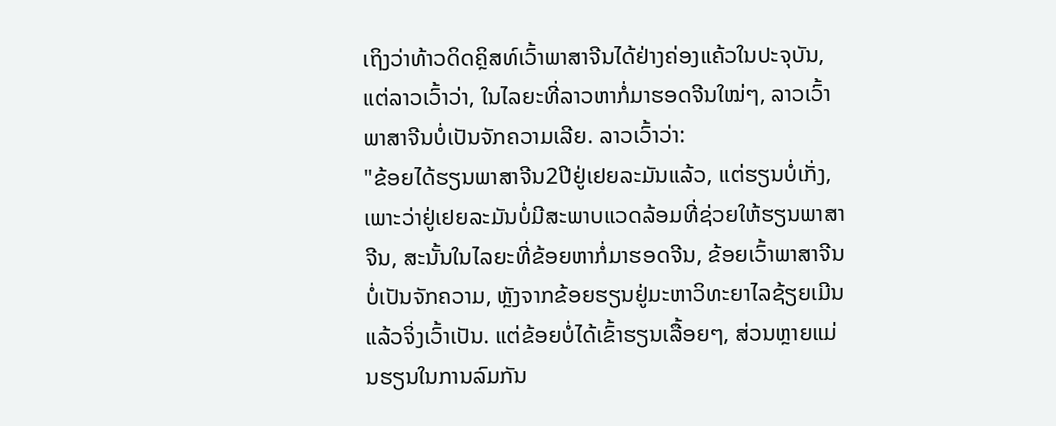ເຖິງວ່າທ້າວດິດຄຼິສທ໌ເວົ້າພາສາຈີນໄດ້ຢ່າງຄ່ອງແຄ້ວໃນປະຈຸບັນ, ແຕ່ລາວເວົ້າວ່າ, ໃນໄລຍະທີ່ລາວຫາກໍ່ມາຮອດຈີນໃໝ່ໆ, ລາວເວົ້າພາສາຈີນບໍ່ເປັນຈັກຄວາມເລີຍ. ລາວເວົ້າວ່າ:
"ຂ້ອຍໄດ້ຮຽນພາສາຈີນ2ປີຢູ່ເຢຍລະມັນແລ້ວ, ແຕ່ຮຽນບໍ່ເກັ່ງ, ເພາະວ່າຢູ່ເຢຍລະມັນບໍ່ມີສະພາບແວດລ້ອມທີ່ຊ່ວຍໃຫ້ຮຽນພາສາຈີນ, ສະນັ້ນໃນໄລຍະທີ່ຂ້ອຍຫາກໍ່ມາຮອດຈີນ, ຂ້ອຍເວົ້າພາສາຈີນບໍ່ເປັນຈັກຄວາມ, ຫຼັງຈາກຂ້ອຍຮຽນຢູ່ມະຫາວິທະຍາໄລຊ້ຽຍເມີນແລ້ວຈິ່ງເວົ້າເປັນ. ແຕ່ຂ້ອຍບໍ່ໄດ້ເຂົ້າຮຽນເລື້ອຍໆ, ສ່ວນຫຼາຍແມ່ນຮຽນໃນການລົມກັນ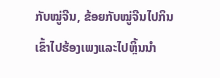ກັບໝູ່ຈີນ, ຂ້ອຍກັບໝູ່ຈີນໄປກິນເຂົ້າໄປຮ້ອງເພງແລະໄປຫຼິ້ນນຳ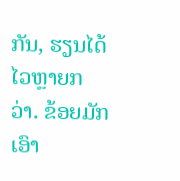ກັນ, ຮຽນໄດ້ໄວຫຼາຍກວ່າ. ຂ້ອຍມັກເອົາ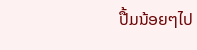ປື້ມນ້ອຍໆໄປ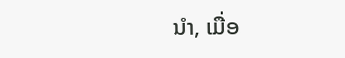ນຳ, ເມື່ອ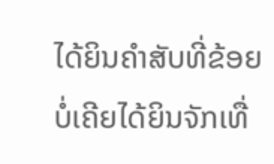ໄດ້ຍິນຄຳສັບທີ່ຂ້ອຍບໍ່ເຄີຍໄດ້ຍິນຈັກເທື່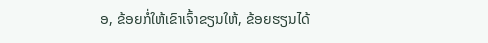ອ, ຂ້ອຍກໍ່ໃຫ້ເຂົາເຈົ້າຂຽນໃຫ້, ຂ້ອຍຮຽນໄດ້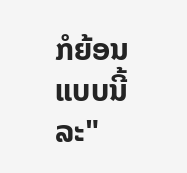ກໍຍ້ອນແບບນີ້ລະ"